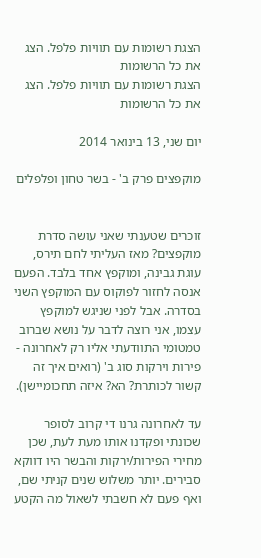הצגת רשומות עם תוויות פלפל. הצג את כל הרשומות
הצגת רשומות עם תוויות פלפל. הצג את כל הרשומות

יום שני, 13 בינואר 2014

מוקפצים פרק ב' - בשר טחון ופלפלים


זוכרים שטענתי שאני עושה סדרת מוקפצים? מאז העליתי לחם תירס, עוגת גבינה, ומוקפץ אחד בלבד. הפעם אנסה לחזור לפוקוס עם המוקפץ השני בסדרה. אבל לפני שניגש למוקפץ עצמו, אני רוצה לדבר על נושא שברוב טמטומי התוודעתי אליו רק לאחרונה - פירות וירקות סוג ב' (רואים איך זה קשור לכותרת? הא? איזה תחכומיישן).

עד לאחרונה גרנו די קרוב לסופר שכונתי ופקדנו אותו מעת לעת, שכן מחירי הפירות/ירקות והבשר היו דווקא סבירים. יותר משלוש שנים קניתי שם, ואף פעם לא חשבתי לשאול מה הקטע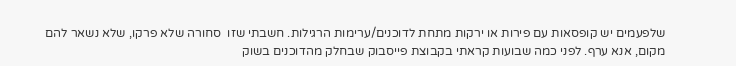שלפעמים יש קופסאות עם פירות או ירקות מתחת לדוכנים/ערימות הרגילות. חשבתי שזו  סחורה שלא פרקו, שלא נשאר להם מקום, אנא ערף. לפני כמה שבועות קראתי בקבוצת פייסבוק שבחלק מהדוכנים בשוק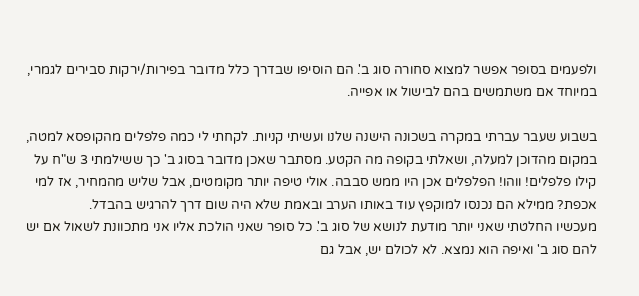ולפעמים בסופר אפשר למצוא סחורה סוג ב'. הם הוסיפו שבדרך כלל מדובר בפירות/ירקות סבירים לגמרי, במיוחד אם משתמשים בהם לבישול או אפייה.

בשבוע שעבר עברתי במקרה בשכונה הישנה שלנו ועשיתי קניות. לקחתי לי כמה פלפלים מהקופסא למטה, במקום מהדוכן למעלה, ושאלתי בקופה מה הקטע. מסתבר שאכן מדובר בסוג ב' כך ששילמתי 3 ש"ח על קילו פלפלים! ווהו! הפלפלים אכן היו ממש סבבה. אולי טיפה יותר מקומטים, אבל שליש מהמחיר, אז למי אכפת? ממילא הם נכנסו למוקפץ עוד באותו הערב ובאמת שלא היה שום דרך להרגיש בהבדל.
מעכשיו החלטתי שאני יותר מודעת לנושא של סוג ב'. כל סופר שאני הולכת אליו אני מתכוונת לשאול אם יש להם סוג ב' ואיפה הוא נמצא. לא לכולם יש, אבל גם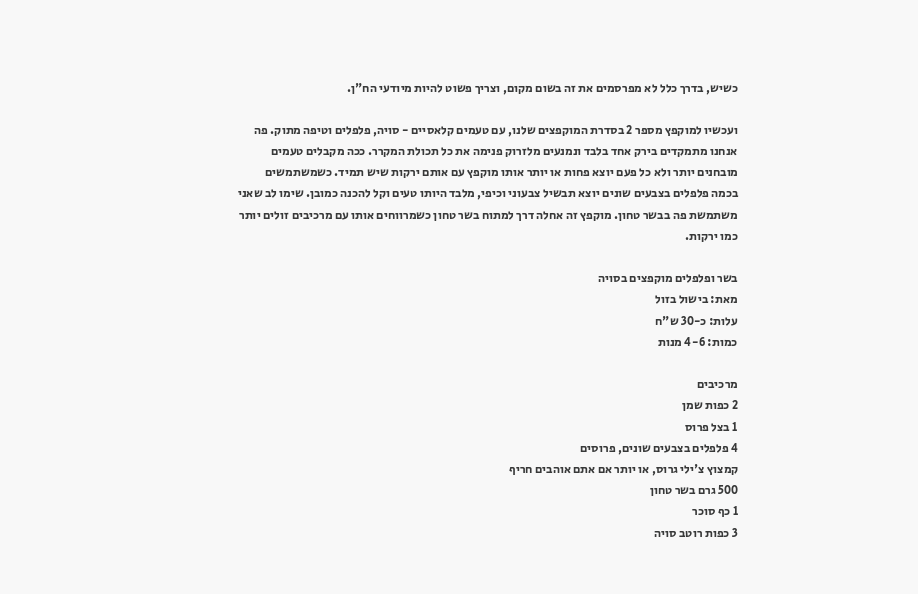כשיש, בדרך כלל לא מפרסמים את זה בשום מקום, וצריך פשוט להיות מיודעי הח"ן.

ועכשיו למוקפץ מספר 2 בסדרת המוקפצים שלנו, עם טעמים קלאסיים - סויה, פלפלים וטיפה מתוק. פה אנחנו מתמקדים בירק אחד בלבד ונמנעים מלזרוק פנימה את כל תכולת המקרר. ככה מקבלים טעמים מובחנים יותר ולא כל פעם יוצא פחות או יותר אותו מוקפץ עם אותם ירקות שיש תמיד. כשמשתמשים בכמה פלפלים בצבעים שונים יוצא תבשיל צבעוני וכיפי, מלבד היותו טעים וקל להכנה כמובן. שימו לב שאני משתמשת פה בבשר טחון. מוקפץ זה אחלה דרך למתוח בשר טחון כשמרווחים אותו עם מרכיבים זולים יותר כמו ירקות.

בשר ופלפלים מוקפצים בסויה
מאת: בישול בזול
עלות: כ-30 ש"ח
כמות: 4-6 מנות

מרכיבים
2 כפות שמן
1 בצל פרוס
4 פלפלים בצבעים שונים, פרוסים
קמצוץ צ'ילי גרוס, או יותר אם אתם אוהבים חריף
500 גרם בשר טחון
1 כף סוכר
3 כפות רוטב סויה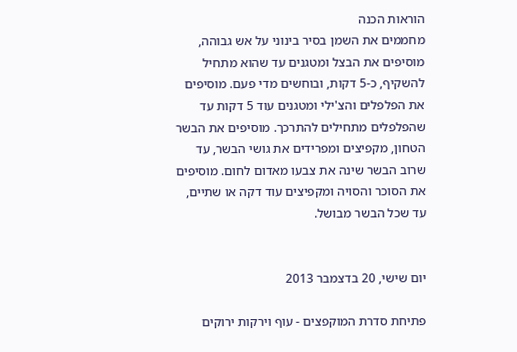הוראות הכנה
מחממים את השמן בסיר בינוני על אש גבוהה, מוסיפים את הבצל ומטגנים עד שהוא מתחיל להשקיף, כ-5 דקות, ובוחשים מדי פעם. מוסיפים את הפלפלים והצ'ילי ומטגנים עוד 5 דקות עד שהפלפלים מתחילים להתרכך. מוסיפים את הבשר הטחון, מקפיצים ומפרידים את גושי הבשר, עד שרוב הבשר שינה את צבעו מאדום לחום. מוסיפים את הסוכר והסויה ומקפיצים עוד דקה או שתיים, עד שכל הבשר מבושל.


יום שישי, 20 בדצמבר 2013

פתיחת סדרת המוקפצים - עוף וירקות ירוקים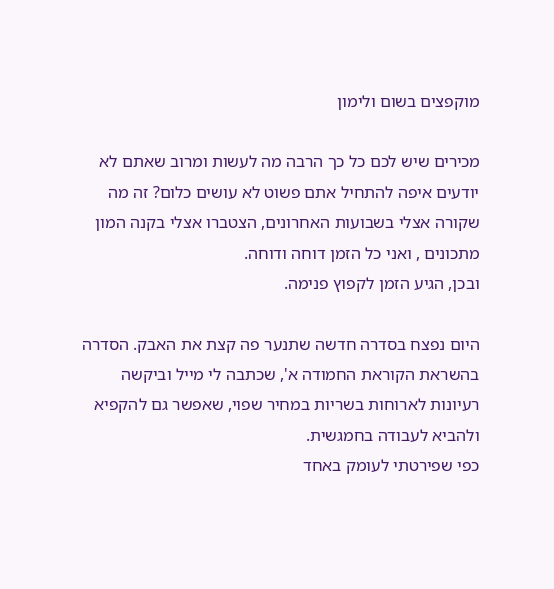מוקפצים בשום ולימון

מכירים שיש לכם כל כך הרבה מה לעשות ומרוב שאתם לא יודעים איפה להתחיל אתם פשוט לא עושים כלום? זה מה שקורה אצלי בשבועות האחרונים, הצטברו אצלי בקנה המון מתכונים , ואני כל הזמן דוחה ודוחה.
ובכן, הגיע הזמן לקפוץ פנימה.

היום נפצח בסדרה חדשה שתנער פה קצת את האבק. הסדרה בהשראת הקוראת החמודה א', שכתבה לי מייל וביקשה רעיונות לארוחות בשריות במחיר שפוי, שאפשר גם להקפיא ולהביא לעבודה בחמגשית.
כפי שפירטתי לעומק באחד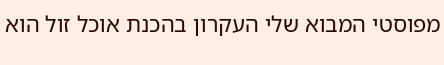מפוסטי המבוא שלי העקרון בהכנת אוכל זול הוא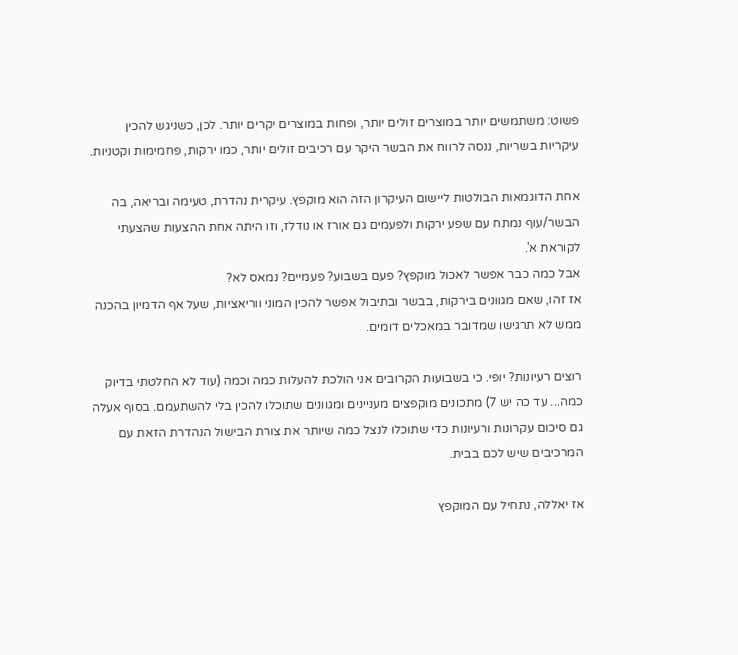פשוט: משתמשים יותר במוצרים זולים יותר, ופחות במוצרים יקרים יותר. לכן, כשניגש להכין עיקריות בשריות, ננסה לרווח את הבשר היקר עם רכיבים זולים יותר, כמו ירקות, פחמימות וקטניות.

אחת הדוגמאות הבולטות ליישום העיקרון הזה הוא מוקפץ. עיקרית נהדרת, טעימה ובריאה, בה הבשר/עוף נמתח עם שפע ירקות ולפעמים גם אורז או נודלז, וזו היתה אחת ההצעות שהצעתי לקוראת א'.
אבל כמה כבר אפשר לאכול מוקפץ? פעם בשבוע? פעמיים? נמאס לא?
אז זהו, שאם מגוונים בירקות, בבשר ובתיבול אפשר להכין המוני ווריאציות, שעל אף הדמיון בהכנה ממש לא תרגישו שמדובר במאכלים דומים.

רוצים רעיונות? יופי. כי בשבועות הקרובים אני הולכת להעלות כמה וכמה (עוד לא החלטתי בדיוק כמה... עד כה יש 7) מתכונים מוקפצים מעניינים ומגוונים שתוכלו להכין בלי להשתעמם. בסוף אעלה גם סיכום עקרונות ורעיונות כדי שתוכלו לנצל כמה שיותר את צורת הבישול הנהדרת הזאת עם המרכיבים שיש לכם בבית.

אז יאללה, נתחיל עם המוקפץ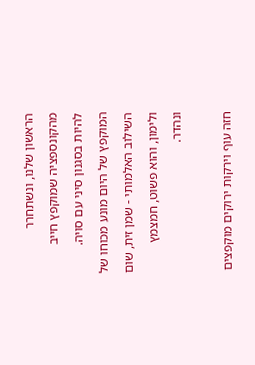הראשון שלנו, ונשתחרר מהקונספציה שמוקפץ חייב להיות בסגנון סיני עם סויה. המוקפץ של היום מונע מכוחו של השילוב האלמותי - שמן זית, שום ולימון, והוא פשוט, חמצמץ ונהדר.

חזה עוף וירקות ירוקים מוקפצים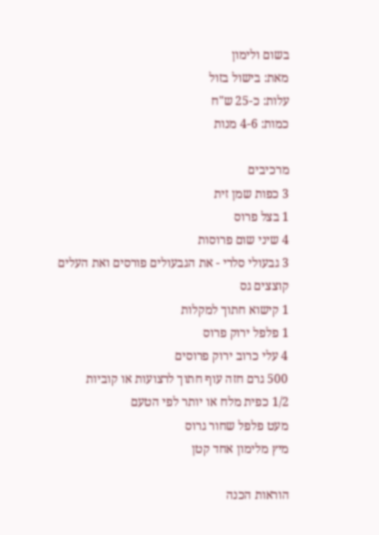בשום ולימון
מאת: בישול בזול
עלות: כ-25 ש"ח
כמות: 4-6 מנות

מרכיבים
3 כפות שמן זית
1 בצל פרוס
4 שיני שום פרוסות
3 גבעולי סלרי - את הגבעולים פורסים ואת העלים קוצצים גס
1 קישוא חתוך למקלות
1 פלפל ירוק פרוס
4 עלי כרוב ירוק פרוסים
500 גרם חזה עוף חתוך לרצועות או קוביות
1/2 כפית מלח או יותר לפי הטעם
מעט פלפל שחור גרוס
מיץ מלימון אחד קטן

הוראות הכנה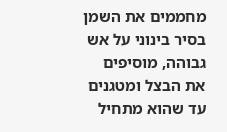מחממים את השמן בסיר בינוני על אש גבוהה, מוסיפים את הבצל ומטגנים עד שהוא מתחיל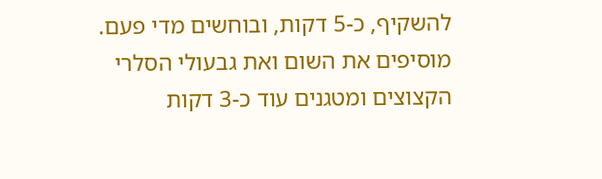להשקיף, כ-5 דקות, ובוחשים מדי פעם. מוסיפים את השום ואת גבעולי הסלרי הקצוצים ומטגנים עוד כ-3 דקות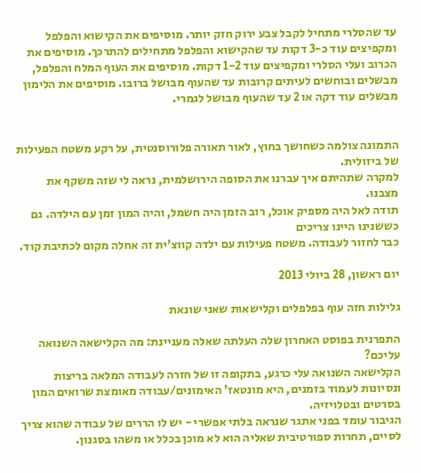עד שהסלרי מתחיל לקבל צבע ירוק חזק יותר. מוסיפים את הקישוא והפלפל ומקפיצים עוד כ-3 דקות עד שהקישוא והפלפל מתחילים להתרכך. מוסיפים את הכרוב ועלי הסלרי ומקפיצים עוד 1-2 דקות. מוסיפים את העוף המלח והפלפל, מבשלים ובוחשים לעיתים קרובות עד שהעוף מבושל ברובו. מוסיפים את הלימון מבשלים עוד דקה או 2 עד שהעוף מבושל לגמרי.


התמונה צולמה כשחושך בחוץ, לאור תאורה פלורוסנטית, על רקע משטח הפעילות של ביזולית.
למקרה שתהיתם איך עברנו את הסופה הירושלמית, נראה לי שזה משקף את מצבנו.
תודה לאל היה מספיק אוכל, רוב הזמן היה חשמל, והיה המון זמן עם הילדה. גם כששנינו היינו צריכים
כבר לחזור לעבודה. משטח פעילות עם ילדה קווצ'ית זה אחלה מקום לכתיבת קוד.

יום ראשון, 28 ביולי 2013

גלילות חזה עוף בפלפלים וקלישאות שאני שונאת

התפרנית בפוסט האחרון שלה העלתה שאלה מעניינת: מה הקלישאה השנואה עליכם?
הקלישאה השנואה עלי כרגע, בתקופה זו של חזרה לעבודה המלאה בריצות ונסיונות לעמוד בזמנים, היא מונטאז' האימונים/עבודה מאומצת שרואים המון בסרטים ובטלויזיה.
הגיבור עומד בפני אתגר שנראה בלתי אפשרי - יש לו הררים של עבודה שהוא צריך לסיים, תחרות ספורטיבית שאליה הוא לא מוכן בכלל או משהו בסגנון.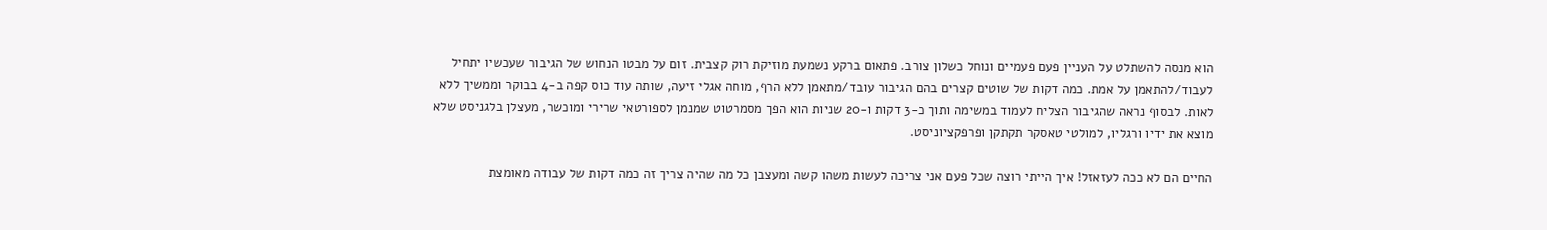הוא מנסה להשתלט על העניין פעם פעמיים ונוחל כשלון צורב. פתאום ברקע נשמעת מוזיקת רוק קצבית. זום על מבטו הנחוש של הגיבור שעכשיו יתחיל לעבוד/להתאמן על אמת. כמה דקות של שוטים קצרים בהם הגיבור עובד/מתאמן ללא הרף, מוחה אגלי זיעה, שותה עוד כוס קפה ב-4 בבוקר וממשיך ללא לאות. לבסוף נראה שהגיבור הצליח לעמוד במשימה ותוך כ-3 דקות ו-20 שניות הוא הפך מסמרטוט שמנמן לספורטאי שרירי ומוכשר, מעצלן בלגניסט שלא מוצא את ידיו ורגליו, למולטי טאסקר תקתקן ופרפקציוניסט.

החיים הם לא ככה לעזאזל! איך הייתי רוצה שכל פעם אני צריכה לעשות משהו קשה ומעצבן כל מה שהיה צריך זה כמה דקות של עבודה מאומצת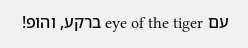עם eye of the tiger ברקע, והופ!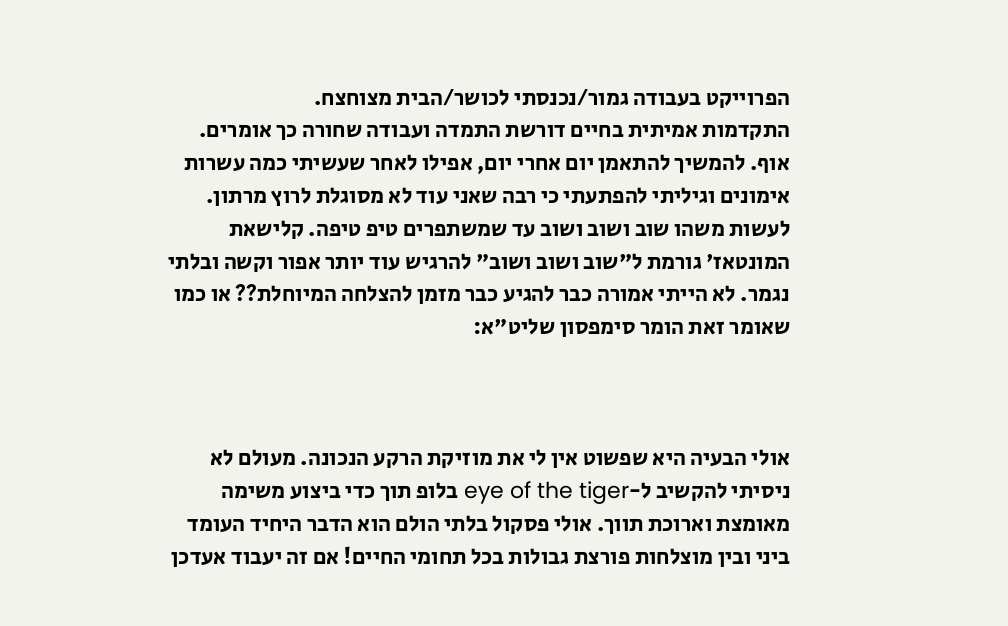הפרוייקט בעבודה גמור/נכנסתי לכושר/הבית מצוחצח.
התקדמות אמיתית בחיים דורשת התמדה ועבודה שחורה כך אומרים. אוף. להמשיך להתאמן יום אחרי יום, אפילו לאחר שעשיתי כמה עשרות אימונים וגיליתי להפתעתי כי רבה שאני עוד לא מסוגלת לרוץ מרתון. לעשות משהו שוב ושוב ושוב עד שמשתפרים טיפ טיפה. קלישאת המונטאז' גורמת ל"שוב ושוב ושוב" להרגיש עוד יותר אפור וקשה ובלתי נגמר. לא הייתי אמורה כבר להגיע כבר מזמן להצלחה המיוחלת?? או כמו שאומר זאת הומר סימפסון שליט"א:



אולי הבעיה היא שפשוט אין לי את מוזיקת הרקע הנכונה. מעולם לא ניסיתי להקשיב ל-eye of the tiger בלופ תוך כדי ביצוע משימה מאומצת וארוכת תווך. אולי פסקול בלתי הולם הוא הדבר היחיד העומד ביני ובין מוצלחות פורצת גבולות בכל תחומי החיים! אם זה יעבוד אעדכן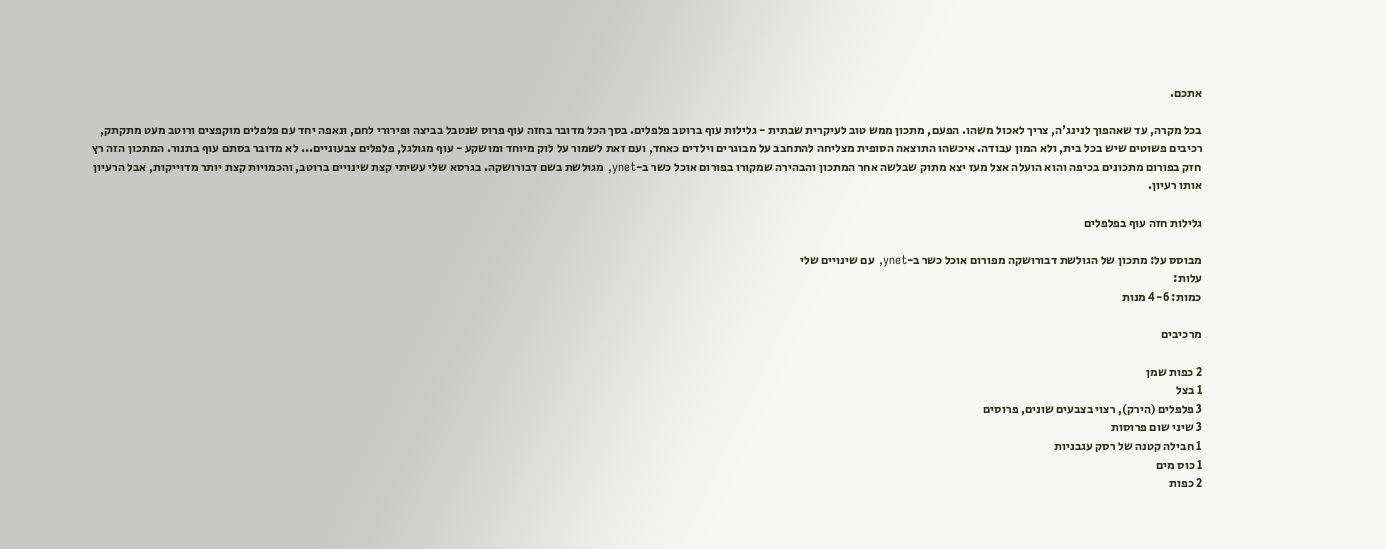אתכם.

בכל מקרה, עד שאהפוך לנינג'ה, צריך לאכול משהו. הפעם, מתכון ממש טוב לעיקרית שבתית - גלילות עוף ברוטב פלפלים. בסך הכל מדובר בחזה עוף פרוס שנטבל בביצה ופירורי לחם, ונאפה יחד עם פלפלים מוקפצים ורוטב מעט מתקתק, רכיבים פשוטים שיש בכל בית, ולא המון עבודה. איכשהו התוצאה הסופית מצליחה להתחבב על מבוגרים וילדים כאחד, ועם זאת לשמור על לוק מיוחד ומושקע - עוף מגולגל, פלפלים צבעוניים... לא מדובר בסתם עוף בתנור. המתכון הזה רץ חזק בפורום מתכונים בכיפה והוא הועלה אצל מעז יצא מתוק שבלשה אחר המתכון והבהירה שמקורו בפורום אוכל כשר ב-ynet, מגולשת בשם דבורושקה. בגרסא שלי עשיתי קצת שינויים ברוטב, והכמויות קצת יותר מדוייקות, אבל הרעיון אותו רעיון.

גלילות חזה עוף בפלפלים

מבוסס על: מתכון של הגולשת דבורושקה מפורום אוכל כשר ב-ynet, עם שינויים שלי
עלות:
כמות: 4-6 מנות

מרכיבים

2 כפות שמן
1 בצל
3 פלפלים (הירק), רצוי בצבעים שונים, פרוסים
3 שיני שום פרוסות
1 חבילה קטנה של רסק עגבניות
1 כוס מים
2 כפות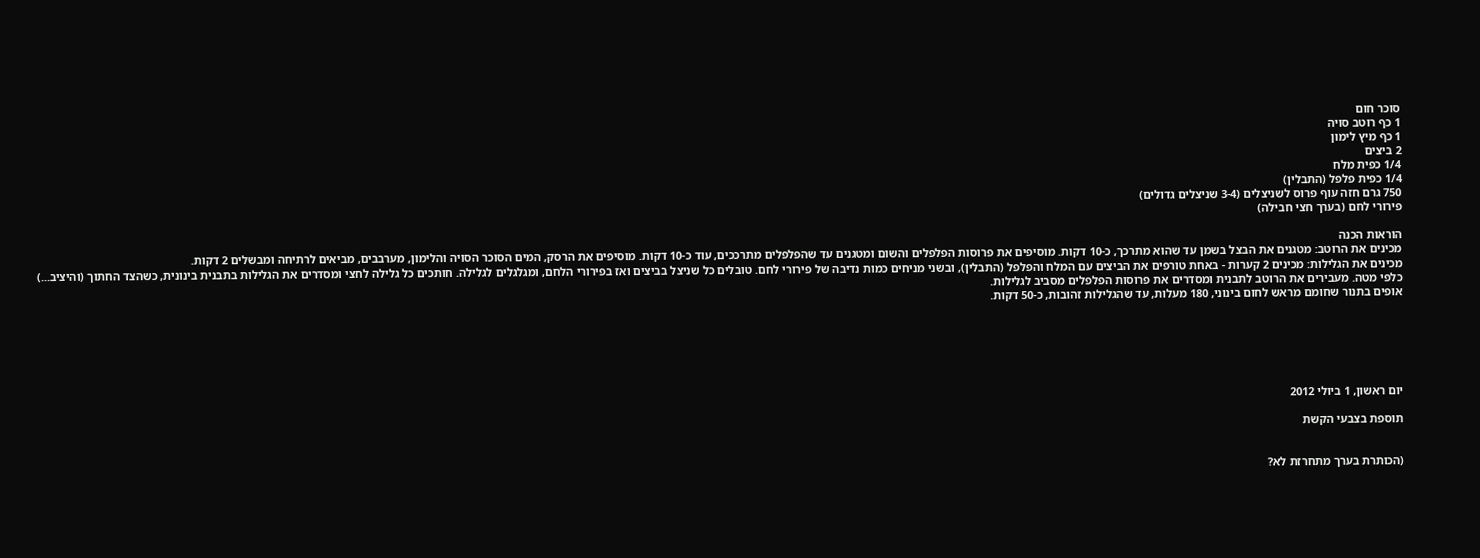סוכר חום
1 כף רוטב סויה
1 כף מיץ לימון
2 ביצים
1/4 כפית מלח
1/4 כפית פלפל (התבלין)
750 גרם חזה עוף פרוס לשניצלים (3-4 שניצלים גדולים)
פירורי לחם (בערך חצי חבילה)

הוראות הכנה
מכינים את הרוטב: מטגנים את הבצל בשמן עד שהוא מתרכך, כ-10 דקות. מוסיפים את פרוסות הפלפלים והשום ומטגנים עד שהפלפלים מתרככים, עוד כ-10 דקות. מוסיפים את הרסק, המים הסוכר הסויה והלימון, מערבבים, מביאים לרתיחה ומבשלים 2 דקות.
מכינים את הגלילות: מכינים 2 קערות - באחת טורפים את הביצים עם המלח והפלפל (התבלין), ובשני מניחים כמות נדיבה של פירורי לחם. טובלים כל שניצל בביצים ואז בפירורי הלחם, ומגלגלים לגלילה. חותכים כל גלילה לחצי ומסדרים את הגלילות בתבנית בינונית, כשהצד החתוך (והיציב...) כלפי מטה. מעבירים את הרוטב לתבנית ומסדרים את פרוסות הפלפלים מסביב לגלילות.
אופים בתנור שחומם מראש לחום בינוני, 180 מעלות, עד שהגלילות זהובות, כ-50 דקות.






יום ראשון, 1 ביולי 2012

תוספת בצבעי הקשת


(הכותרת בערך מתחרזת לא?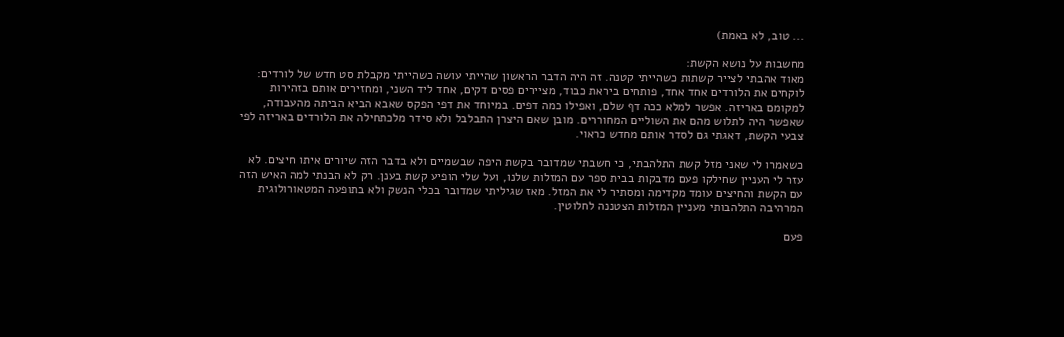... טוב, לא באמת)

מחשבות על נושא הקשת:
מאוד אהבתי לצייר קשתות כשהייתי קטנה. זה היה הדבר הראשון שהייתי עושה כשהייתי מקבלת סט חדש של לורדים: לוקחים את הלורדים אחד אחד, פותחים ביראת כבוד, מציירים פסים דקים, אחד ליד השני, ומחזירים אותם בזהירות למקומם באריזה. אפשר למלא ככה דף שלם, ואפילו כמה דפים. במיוחד את דפי הפקס שאבא הביא הביתה מהעבודה, שאפשר היה לתלוש מהם את השוליים המחוררים. מובן שאם היצרן התבלבל ולא סידר מלכתחילה את הלורדים באריזה לפי צבעי הקשת, דאגתי גם לסדר אותם מחדש כראוי.

כשאמרו לי שאני מזל קשת התלהבתי, כי חשבתי שמדובר בקשת היפה שבשמיים ולא בדבר הזה שיורים איתו חיצים. לא עזר לי העניין שחילקו פעם מדבקות בבית ספר עם המזלות שלנו, ועל שלי הופיע קשת בענן. רק לא הבנתי למה האיש הזה עם הקשת והחיצים עומד מקדימה ומסתיר לי את המזל. מאז שגיליתי שמדובר בכלי הנשק ולא בתופעה המטאורולוגית המרהיבה התלהבותי מעניין המזלות הצטננה לחלוטין.

פעם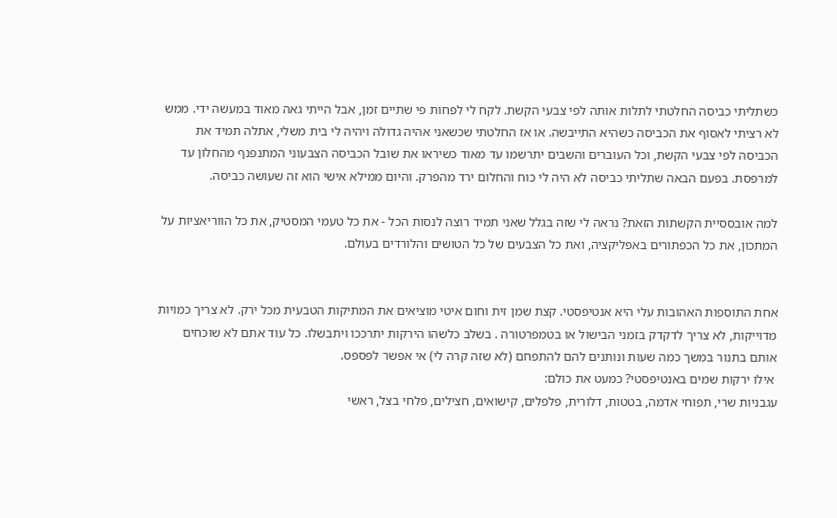כשתליתי כביסה החלטתי לתלות אותה לפי צבעי הקשת. לקח לי לפחות פי שתיים זמן, אבל הייתי גאה מאוד במעשה ידי. ממש לא רציתי לאסוף את הכביסה כשהיא התייבשה. או אז החלטתי שכשאני אהיה גדולה ויהיה לי בית משלי, אתלה תמיד את הכביסה לפי צבעי הקשת, וכל העוברים והשבים יתרשמו עד מאוד כשיראו את שובל הכביסה הצבעוני המתנפנף מהחלון עד למרפסת. בפעם הבאה שתליתי כביסה לא היה לי כוח והחלום ירד מהפרק. והיום ממילא אישי הוא זה שעושה כביסה.

למה אובססיית הקשתות הזאת? נראה לי שזה בגלל שאני תמיד רוצה לנסות הכל - את כל טעמי המסטיק, את כל הווריאציות על המתכון, את כל הכפתורים באפליקציה, ואת כל הצבעים של כל הטושים והלורדים בעולם.


אחת התוספות האהובות עלי היא אנטיפסטי. קצת שמן זית וחום איטי מוציאים את המתיקות הטבעית מכל ירק. לא צריך כמויות מדוייקות, לא צריך לדקדק בזמני הבישול או בטמפרטורה . בשלב כלשהו הירקות יתרככו ויתבשלו. כל עוד אתם לא שוכחים אותם בתנור במשך כמה שעות ונותנים להם להתפחם (לא שזה קרה לי) אי אפשר לפספס.
 אילו ירקות שמים באנטיפסטי? כמעט את כולם:
עגבניות שרי, תפוחי אדמה, בטטות, דלורית, פלפלים, קישואים, חצילים, פלחי בצל, ראשי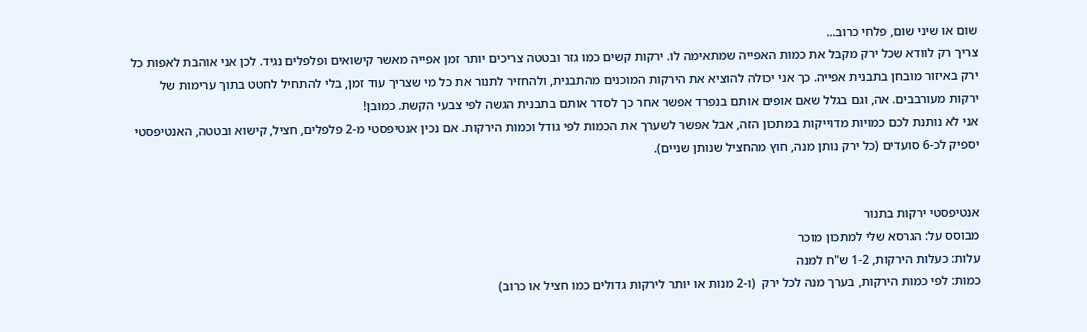שום או שיני שום, פלחי כרוב...
צריך רק לוודא שכל ירק מקבל את כמות האפייה שמתאימה לו. ירקות קשים כמו גזר ובטטה צריכים יותר זמן אפייה מאשר קישואים ופלפלים נגיד. לכן אני אוהבת לאפות כל ירק באיזור מובחן בתבנית אפייה. כך אני יכולה להוציא את הירקות המוכנים מהתבנית, ולהחזיר לתנור את כל מי שצריך עוד זמן, בלי להתחיל לחטט בתוך ערימות של ירקות מעורבבים. אה, וגם בגלל שאם אופים אותם בנפרד אפשר אחר כך לסדר אותם בתבנית הגשה לפי צבעי הקשת. כמובן!
אני לא נותנת לכם כמויות מדוייקות במתכון הזה, אבל אפשר לשערך את הכמות לפי גודל וכמות הירקות. אם נכין אנטיפסטי מ-2 פלפלים, חציל, קישוא ובטטה, האנטיפסטי יספיק לכ-6 סועדים (כל ירק נותן מנה, חוץ מהחציל שנותן שניים).


אנטיפסטי ירקות בתנור
מבוסס על: הגרסא שלי למתכון מוכר
עלות: כעלות הירקות, 1-2 ש"ח למנה
כמות: לפי כמות הירקות, בערך מנה לכל ירק  (ו-2 מנות או יותר לירקות גדולים כמו חציל או כרוב)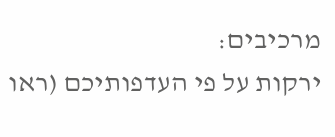מרכיבים:
ירקות על פי העדפותיכם (ראו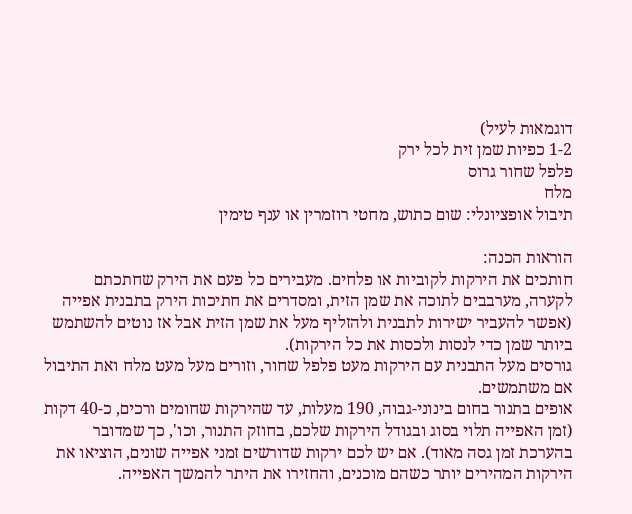דוגמאות לעיל)
1-2 כפיות שמן זית לכל ירק
פלפל שחור גרוס
מלח
תיבול אופציונלי: שום כתוש, מחטי רוזמרין או ענף טימין

הוראות הכנה:
חותכים את הירקות לקוביות או פלחים. מעבירים כל פעם את הירק שחתכתם לקערה, מערבבים לתוכה את שמן הזית, ומסדרים את חתיכות הירק בתבנית אפייה (אפשר להעביר ישירות לתבנית ולהזליף מעל את שמן הזית אבל אז נוטים להשתמש ביותר שמן כדי לנסות ולכסות את כל הירקות).
גורסים מעל התבנית עם הירקות מעט פלפל שחור, וזורים מעל מעט מלח ואת התיבול אם משתמשים.
אופים בתנור בחום בינוני-גבוה, 190 מעלות, עד שהירקות שחומים ורכים, כ-40 דקות (זמן האפייה תלוי בסוג ובגודל הירקות שלכם, בחוזק התנור, וכו', כך שמדובר בהערכת זמן גסה מאוד). אם יש לכם ירקות שדורשים זמני אפייה שונים, הוציאו את הירקות המהירים יותר כשהם מוכנים, והחזירו את היתר להמשך האפייה.